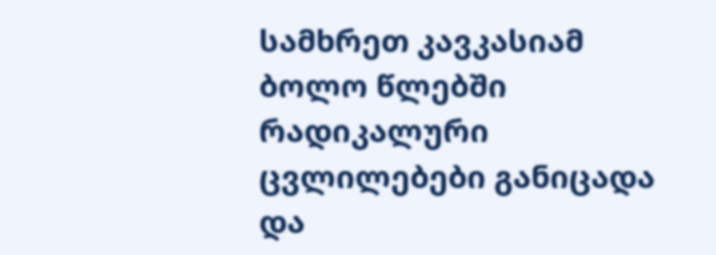სამხრეთ კავკასიამ ბოლო წლებში რადიკალური ცვლილებები განიცადა და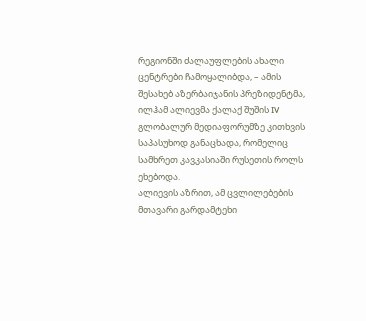რეგიონში ძალაუფლების ახალი ცენტრები ჩამოყალიბდა, – ამის შესახებ აზერბაიჯანის პრეზიდენტმა, ილჰამ ალიევმა ქალაქ შუშის IV გლობალურ მედიაფორუმზე კითხვის საპასუხოდ განაცხადა, რომელიც სამხრეთ კავკასიაში რუსეთის როლს ეხებოდა.
ალიევის აზრით, ამ ცვლილებების მთავარი გარდამტეხი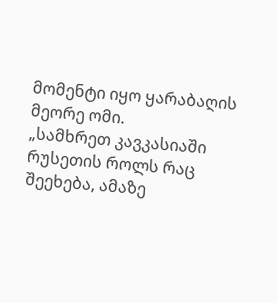მომენტი იყო ყარაბაღის მეორე ომი.
„სამხრეთ კავკასიაში რუსეთის როლს რაც შეეხება, ამაზე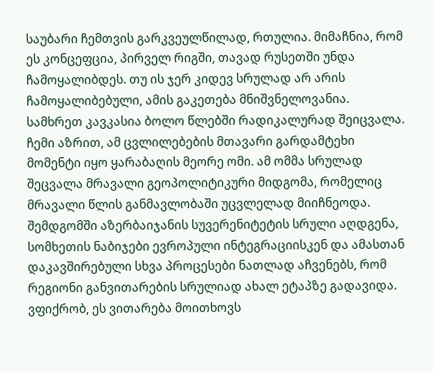საუბარი ჩემთვის გარკვეულწილად, რთულია. მიმაჩნია, რომ ეს კონცეფცია, პირველ რიგში, თავად რუსეთში უნდა ჩამოყალიბდეს. თუ ის ჯერ კიდევ სრულად არ არის ჩამოყალიბებული, ამის გაკეთება მნიშვნელოვანია. სამხრეთ კავკასია ბოლო წლებში რადიკალურად შეიცვალა. ჩემი აზრით, ამ ცვლილებების მთავარი გარდამტეხი მომენტი იყო ყარაბაღის მეორე ომი. ამ ომმა სრულად შეცვალა მრავალი გეოპოლიტიკური მიდგომა, რომელიც მრავალი წლის განმავლობაში უცვლელად მიიჩნეოდა. შემდგომში აზერბაიჯანის სუვერენიტეტის სრული აღდგენა, სომხეთის ნაბიჯები ევროპული ინტეგრაციისკენ და ამასთან დაკავშირებული სხვა პროცესები ნათლად აჩვენებს, რომ რეგიონი განვითარების სრულიად ახალ ეტაპზე გადავიდა. ვფიქრობ, ეს ვითარება მოითხოვს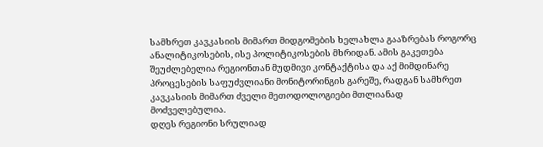სამხრეთ კავკასიის მიმართ მიდგომების ხელახლა გააზრებას როგორც ანალიტიკოსების, ისე პოლიტიკოსების მხრიდან. ამის გაკეთება შეუძლებელია რეგიონთან მუდმივი კონტაქტისა და აქ მიმდინარე პროცესების საფუძვლიანი მონიტორინგის გარეშე, რადგან სამხრეთ კავკასიის მიმართ ძველი მეთოდოლოგიები მთლიანად მოძველებულია.
დღეს რეგიონი სრულიად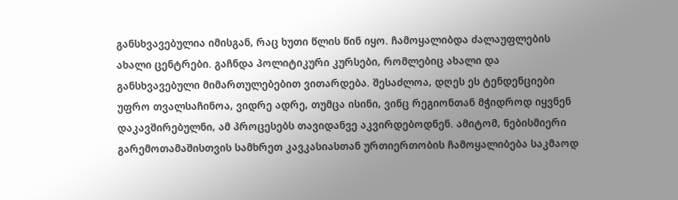განსხვავებულია იმისგან, რაც ხუთი წლის წინ იყო. ჩამოყალიბდა ძალაუფლების ახალი ცენტრები. გაჩნდა პოლიტიკური კურსები, რომლებიც ახალი და განსხვავებული მიმართულებებით ვითარდება. შესაძლოა, დღეს ეს ტენდენციები უფრო თვალსაჩინოა, ვიდრე ადრე, თუმცა ისინი, ვინც რეგიონთან მჭიდროდ იყვნენ დაკავშირებულნი, ამ პროცესებს თავიდანვე აკვირდებოდნენ. ამიტომ, ნებისმიერი გარემოთამაშისთვის სამხრეთ კავკასიასთან ურთიერთობის ჩამოყალიბება საკმაოდ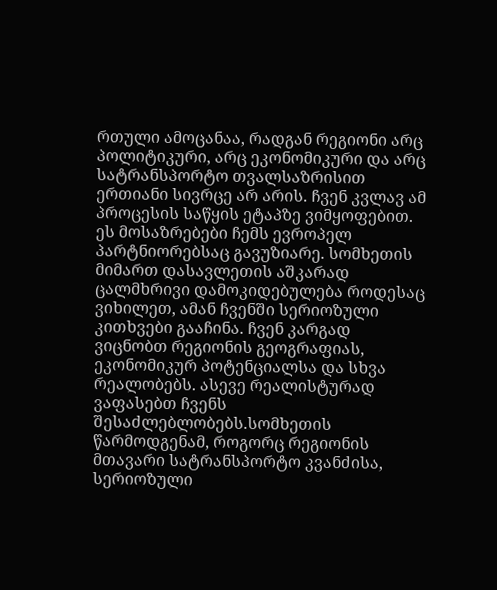რთული ამოცანაა, რადგან რეგიონი არც პოლიტიკური, არც ეკონომიკური და არც სატრანსპორტო თვალსაზრისით ერთიანი სივრცე არ არის. ჩვენ კვლავ ამ პროცესის საწყის ეტაპზე ვიმყოფებით. ეს მოსაზრებები ჩემს ევროპელ პარტნიორებსაც გავუზიარე. სომხეთის მიმართ დასავლეთის აშკარად ცალმხრივი დამოკიდებულება როდესაც ვიხილეთ, ამან ჩვენში სერიოზული კითხვები გააჩინა. ჩვენ კარგად ვიცნობთ რეგიონის გეოგრაფიას, ეკონომიკურ პოტენციალსა და სხვა რეალობებს. ასევე რეალისტურად ვაფასებთ ჩვენს შესაძლებლობებს.სომხეთის წარმოდგენამ, როგორც რეგიონის მთავარი სატრანსპორტო კვანძისა, სერიოზული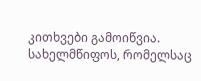კითხვები გამოიწვია. სახელმწიფოს, რომელსაც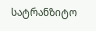სატრანზიტო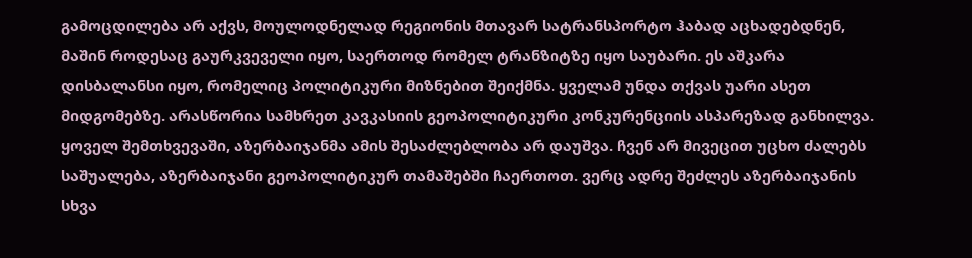გამოცდილება არ აქვს, მოულოდნელად რეგიონის მთავარ სატრანსპორტო ჰაბად აცხადებდნენ, მაშინ როდესაც გაურკვეველი იყო, საერთოდ რომელ ტრანზიტზე იყო საუბარი. ეს აშკარა დისბალანსი იყო, რომელიც პოლიტიკური მიზნებით შეიქმნა. ყველამ უნდა თქვას უარი ასეთ მიდგომებზე. არასწორია სამხრეთ კავკასიის გეოპოლიტიკური კონკურენციის ასპარეზად განხილვა. ყოველ შემთხვევაში, აზერბაიჯანმა ამის შესაძლებლობა არ დაუშვა. ჩვენ არ მივეცით უცხო ძალებს საშუალება, აზერბაიჯანი გეოპოლიტიკურ თამაშებში ჩაერთოთ. ვერც ადრე შეძლეს აზერბაიჯანის სხვა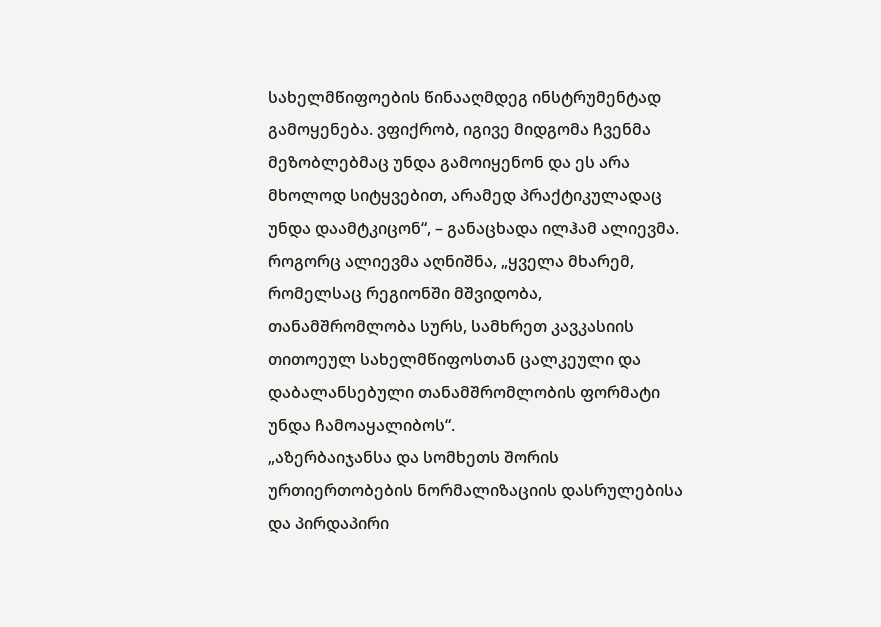სახელმწიფოების წინააღმდეგ ინსტრუმენტად გამოყენება. ვფიქრობ, იგივე მიდგომა ჩვენმა მეზობლებმაც უნდა გამოიყენონ და ეს არა მხოლოდ სიტყვებით, არამედ პრაქტიკულადაც უნდა დაამტკიცონ“, – განაცხადა ილჰამ ალიევმა.
როგორც ალიევმა აღნიშნა, „ყველა მხარემ, რომელსაც რეგიონში მშვიდობა, თანამშრომლობა სურს, სამხრეთ კავკასიის თითოეულ სახელმწიფოსთან ცალკეული და დაბალანსებული თანამშრომლობის ფორმატი უნდა ჩამოაყალიბოს“.
„აზერბაიჯანსა და სომხეთს შორის ურთიერთობების ნორმალიზაციის დასრულებისა და პირდაპირი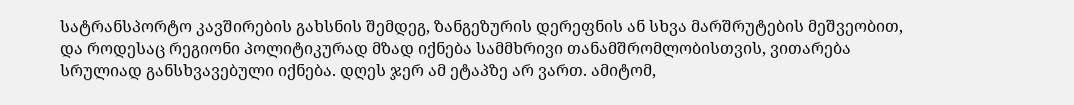სატრანსპორტო კავშირების გახსნის შემდეგ, ზანგეზურის დერეფნის ან სხვა მარშრუტების მეშვეობით, და როდესაც რეგიონი პოლიტიკურად მზად იქნება სამმხრივი თანამშრომლობისთვის, ვითარება სრულიად განსხვავებული იქნება. დღეს ჯერ ამ ეტაპზე არ ვართ. ამიტომ,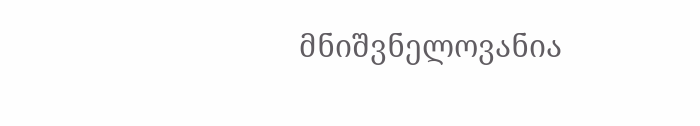მნიშვნელოვანია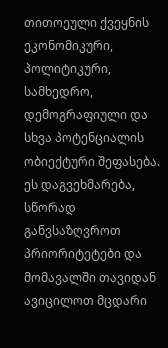თითოეული ქვეყნის ეკონომიკური, პოლიტიკური, სამხედრო, დემოგრაფიული და სხვა პოტენციალის ობიექტური შეფასება. ეს დაგვეხმარება, სწორად განვსაზღვროთ პრიორიტეტები და მომავალში თავიდან ავიცილოთ მცდარი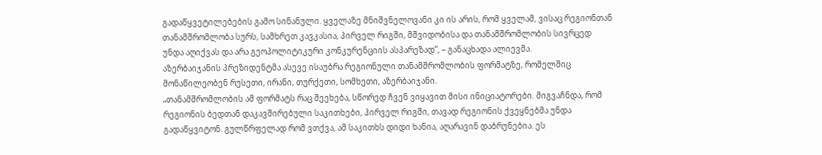გადაწყვეტილებების გამო სინანული. ყველაზე მნიშვნელოვანი კი ის არის, რომ ყველამ, ვისაც რეგიონთან თანამშრომლობა სურს, სამხრეთ კავკასია, პირველ რიგში, მშვიდობისა და თანამშრომლობის სივრცედ უნდა აღიქვას და არა გეოპოლიტიკური კონკურენციის ასპარეზად“, – განაცხადა ალიევმა.
აზერბაიჯანის პრეზიდენტმა ასევე ისაუბრა რეგიონული თანამშრომლობის ფორმატზე, რომელშიც მონაწილეობენ რუსეთი, ირანი, თურქეთი, სომხეთი, აზერბაიჯანი.
„თანამშრომლობის ამ ფორმატს რაც შეეხება, სწორედ ჩვენ ვიყავით მისი ინიციატორები. მიგვაჩნდა, რომ რეგიონის ბედთან დაკავშირებული საკითხები, პირველ რიგში, თავად რეგიონის ქვეყნებმა უნდა გადაწყვიტონ. გულწრფელად რომ ვთქვა, ამ საკითხს დიდი ხანია, აღარავინ დაბრუნებია. ეს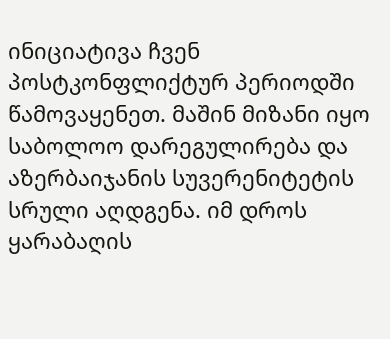ინიციატივა ჩვენ პოსტკონფლიქტურ პერიოდში წამოვაყენეთ. მაშინ მიზანი იყო საბოლოო დარეგულირება და აზერბაიჯანის სუვერენიტეტის სრული აღდგენა. იმ დროს ყარაბაღის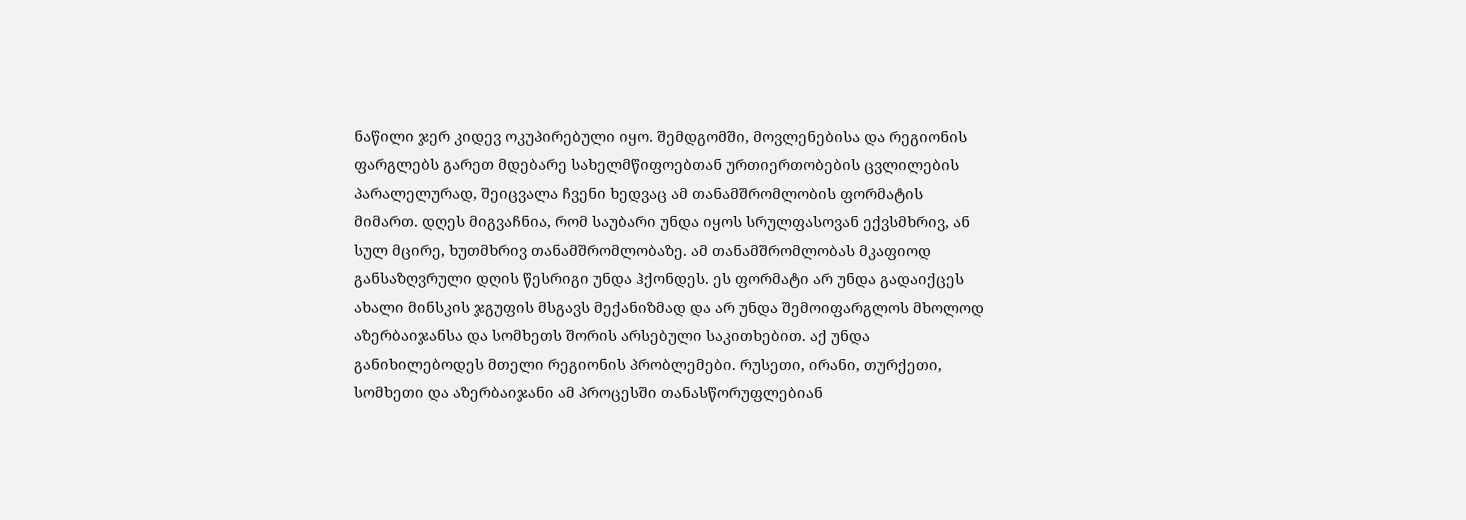ნაწილი ჯერ კიდევ ოკუპირებული იყო. შემდგომში, მოვლენებისა და რეგიონის ფარგლებს გარეთ მდებარე სახელმწიფოებთან ურთიერთობების ცვლილების პარალელურად, შეიცვალა ჩვენი ხედვაც ამ თანამშრომლობის ფორმატის მიმართ. დღეს მიგვაჩნია, რომ საუბარი უნდა იყოს სრულფასოვან ექვსმხრივ, ან სულ მცირე, ხუთმხრივ თანამშრომლობაზე. ამ თანამშრომლობას მკაფიოდ განსაზღვრული დღის წესრიგი უნდა ჰქონდეს. ეს ფორმატი არ უნდა გადაიქცეს ახალი მინსკის ჯგუფის მსგავს მექანიზმად და არ უნდა შემოიფარგლოს მხოლოდ აზერბაიჯანსა და სომხეთს შორის არსებული საკითხებით. აქ უნდა განიხილებოდეს მთელი რეგიონის პრობლემები. რუსეთი, ირანი, თურქეთი, სომხეთი და აზერბაიჯანი ამ პროცესში თანასწორუფლებიან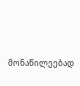მონაწილეებად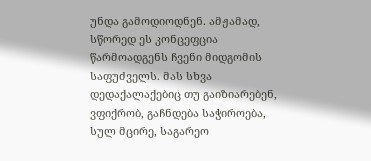უნდა გამოდიოდნენ. ამჟამად, სწორედ ეს კონცეფცია წარმოადგენს ჩვენი მიდგომის საფუძველს. მას სხვა დედაქალაქებიც თუ გაიზიარებენ, ვფიქრობ, გაჩნდება საჭიროება, სულ მცირე, საგარეო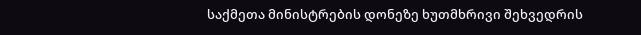საქმეთა მინისტრების დონეზე ხუთმხრივი შეხვედრის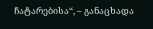ჩატარებისა“, – განაცხადა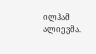ილჰამ ალიევმა.